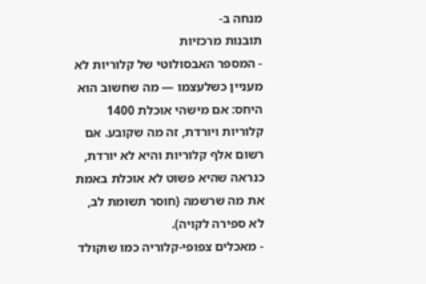מנחה ב-
תובנות מרכזיות
- המספר האבסולוטי של קלוריות לא מעניין כשלעצמו — מה שחשוב הוא היחס: אם מישהי אוכלת 1400 קלוריות ויורדת, זה מה שקובע. אם רשום אלף קלוריות והיא לא יורדת, כנראה שהיא פשוט לא אוכלת באמת את מה שרשמה (חוסר תשומת לב, לא ספירה לקויה).
- מאכלים צפופי-קלוריה כמו שוקולד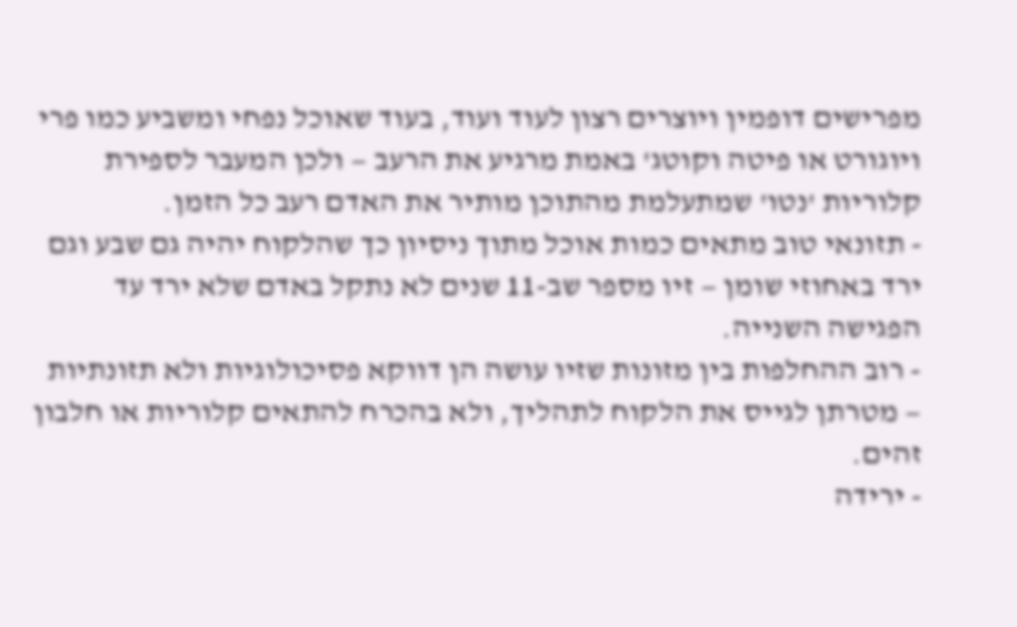מפרישים דופמין ויוצרים רצון לעוד ועוד, בעוד שאוכל נפחי ומשביע כמו פרי ויוגורט או פיטה וקוטג' באמת מרגיע את הרעב — ולכן המעבר לספירת קלוריות 'נטו' שמתעלמת מהתוכן מותיר את האדם רעב כל הזמן.
- תזונאי טוב מתאים כמות אוכל מתוך ניסיון כך שהלקוח יהיה גם שבע וגם ירד באחוזי שומן — זיו מספר שב-11 שנים לא נתקל באדם שלא ירד עד הפגישה השנייה.
- רוב ההחלפות בין מזונות שזיו עושה הן דווקא פסיכולוגיות ולא תזונתיות — מטרתן לגייס את הלקוח לתהליך, ולא בהכרח להתאים קלוריות או חלבון זהים.
- ירידה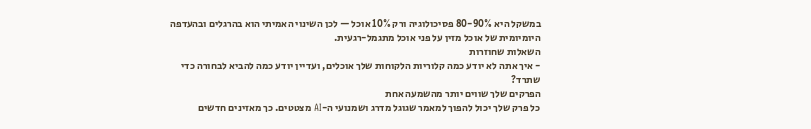במשקל היא 80-90% פסיכולוגיה ורק 10% אוכל — לכן השינוי האמיתי הוא בהרגלים ובהעדפה היומיומית של אוכל מזין על פני אוכל מתגמל-רגעית.
השאלות שחוזרות
- איך אתה לא יודע כמה קלוריות הלקוחות שלך אוכלים, ועדיין יודע כמה להביא לבחורה כדי שתרד?
הפרקים שלך שווים יותר מהשמעה אחת
כל פרק שלך יכול להפוך למאמר שגוגל מדרג ושמנועי ה-AI מצטטים. כך מאזינים חדשים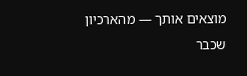מוצאים אותך — מהארכיון שכבר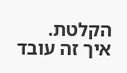הקלטת.
איך זה עובד